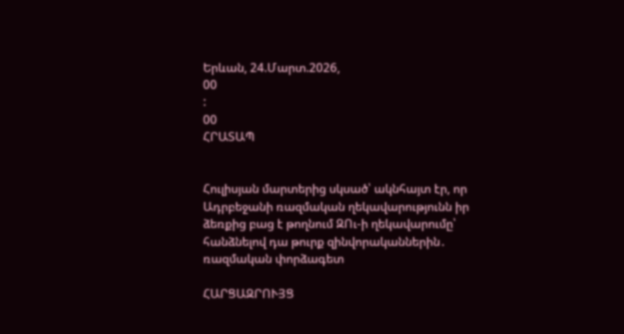Երևան, 24.Մարտ.2026,
00
:
00
ՀՐԱՏԱՊ


Հուլիսյան մարտերից սկսած՝ ակնհայտ էր, որ Ադրբեջանի ռազմական ղեկավարությունն իր ձեռքից բաց է թողնում ԶՈւ-ի ղեկավարումը՝ հանձնելով դա թուրք զինվորականներին․ ռազմական փորձագետ

ՀԱՐՑԱԶՐՈՒՅՑ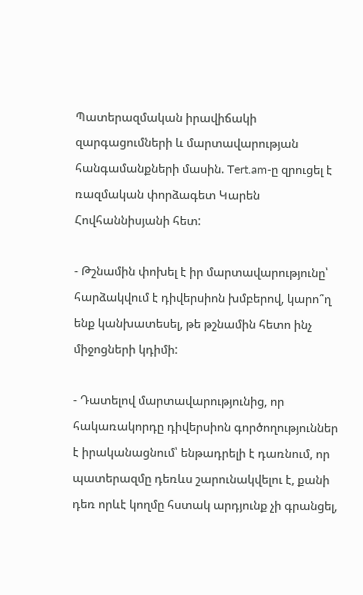Պատերազմական իրավիճակի զարգացումների և մարտավարության հանգամանքների մասին. Tert.am-ը զրուցել է ռազմական փորձագետ Կարեն Հովհաննիսյանի հետ:

- Թշնամին փոխել է իր մարտավարությունը՝ հարձակվում է դիվերսիոն խմբերով, կարո՞ղ ենք կանխատեսել, թե թշնամին հետո ինչ միջոցների կդիմի:

- Դատելով մարտավարությունից, որ հակառակորդը դիվերսիոն գործողություններ է իրականացնում՝ ենթադրելի է դառնում, որ պատերազմը դեռևս շարունակվելու է, քանի դեռ որևէ կողմը հստակ արդյունք չի գրանցել,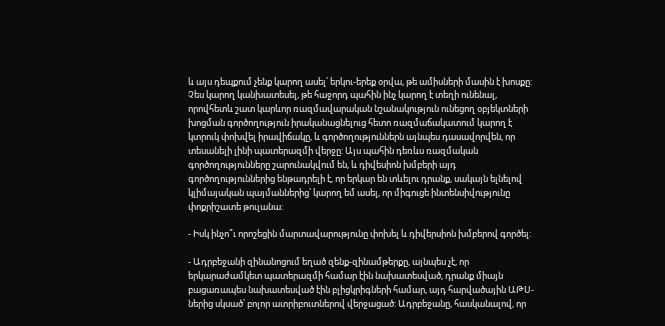և այս դեպքում չենք կարող ասել՝ երկու-երեք օրվա, թե ամիսների մասին է խոսքը: Չես կարող կանխատեսել, թե հաջորդ պահին ինչ կարող է տեղի ունենալ, որովհետև շատ կարևոր ռազմավարական նշանակություն ունեցող օբյեկտների խոցման գործողություն իրականացնելուց հետո ռազմաճակատում կարող է կտրուկ փոխվել իրավիճակը, և գործողություններն այնպես դասավորվեն, որ տեսանելի լինի պատերազմի վերջը: Այս պահին դեռևս ռազմական գործողությունները շարունակվում են, և դիվեսիոն խմբերի այդ գործողություններից ենթադրելի է, որ երկար են տևելու դրանք, սակայն ելնելով կլիմայական պայմաններից՝ կարող եմ ասել, որ միգուցե ինտենսիվությունը փոքրիշատե թուլանա:

- Իսկ ինչո՞ւ որոշեցին մարտավարությունը փոխել և դիվերսիոն խմբերով գործել:

- Ադրբեջանի զինանոցում եղած զենք-զինամթերքը, այնպես չէ, որ երկարաժամկետ պատերազմի համար էին նախատեսված, դրանք միայն բացառապես նախատեսված էին բլիցկրիգների համար, այդ հարվածային ԱԹՍ-ներից սկսած՝ բոլոր ատրիբուտներով վերջացած: Ադրբեջանը, հասկանալով, որ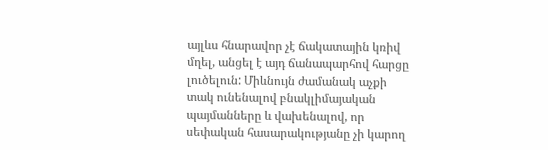այլևս հնարավոր չէ ճակատային կռիվ մղել, անցել է այդ ճանապարհով հարցը լուծելուն: Միևնույն ժամանակ աչքի տակ ունենալով բնակլիմայական պայմանները և վախենալով, որ սեփական հասարակությանը չի կարող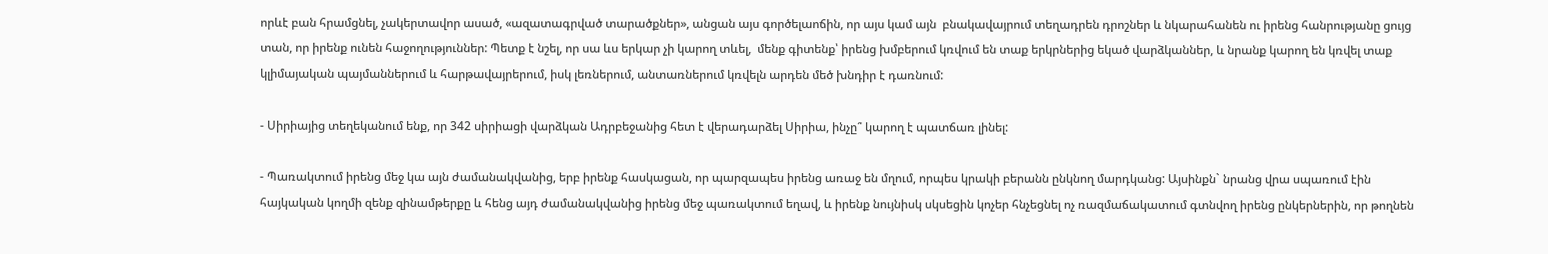որևէ բան հրամցնել, չակերտավոր ասած, «ազատագրված տարածքներ», անցան այս գործելաոճին, որ այս կամ այն  բնակավայրում տեղադրեն դրոշներ և նկարահանեն ու իրենց հանրությանը ցույց տան, որ իրենք ունեն հաջողություններ: Պետք է նշել, որ սա ևս երկար չի կարող տևել,  մենք գիտենք՝ իրենց խմբերում կռվում են տաք երկրներից եկած վարձկաններ, և նրանք կարող են կռվել տաք կլիմայական պայմաններում և հարթավայրերում, իսկ լեռներում, անտառներում կռվելն արդեն մեծ խնդիր է դառնում:

- Սիրիայից տեղեկանում ենք, որ 342 սիրիացի վարձկան Ադրբեջանից հետ է վերադարձել Սիրիա, ինչը՞ կարող է պատճառ լինել:

- Պառակտում իրենց մեջ կա այն ժամանակվանից, երբ իրենք հասկացան, որ պարզապես իրենց առաջ են մղում, որպես կրակի բերանն ընկնող մարդկանց: Այսինքն` նրանց վրա սպառում էին հայկական կողմի զենք զինամթերքը և հենց այդ ժամանակվանից իրենց մեջ պառակտում եղավ, և իրենք նույնիսկ սկսեցին կոչեր հնչեցնել ոչ ռազմաճակատում գտնվող իրենց ընկերներին, որ թողնեն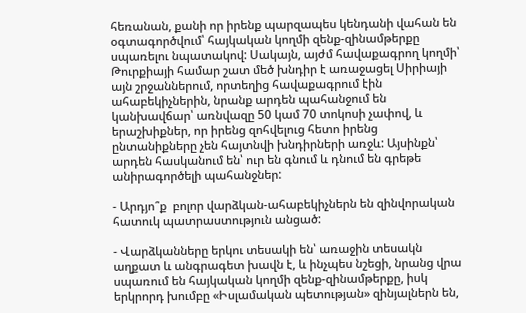հեռանան, քանի որ իրենք պարզապես կենդանի վահան են օգտագործվում՝ հայկական կողմի զենք-զինամթերքը սպառելու նպատակով: Սակայն, այժմ հավաքագրող կողմի՝ Թուրքիայի համար շատ մեծ խնդիր է առաջացել Սիրիայի այն շրջաններում, որտեղից հավաքագրում էին ահաբեկիչներին, նրանք արդեն պահանջում են կանխավճար՝ առնվազը 50 կամ 70 տոկոսի չափով, և երաշխիքներ, որ իրենց զոհվելուց հետո իրենց ընտանիքները չեն հայտնվի խնդիրների առջև: Այսինքն՝  արդեն հասկանում են՝ ուր են գնում և դնում են գրեթե անիրագործելի պահանջներ:

- Արդյո՞ք  բոլոր վարձկան-ահաբեկիչներն են զինվորական հատուկ պատրաստություն անցած:

- Վարձկանները երկու տեսակի են՝ առաջին տեսակն աղքատ և անգրագետ խավն է, և ինչպես նշեցի, նրանց վրա սպառում են հայկական կողմի զենք-զինամթերքը, իսկ երկրորդ խումբը «Իսլամական պետության» զինյալներն են,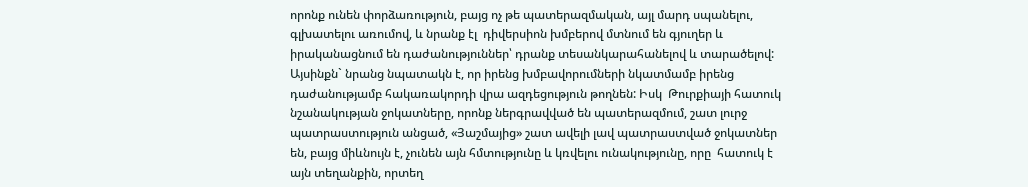որոնք ունեն փորձառություն, բայց ոչ թե պատերազմական, այլ մարդ սպանելու, գլխատելու առումով, և նրանք էլ  դիվերսիոն խմբերով մտնում են գյուղեր և իրականացնում են դաժանություններ՝ դրանք տեսանկարահանելով և տարածելով: Այսինքն` նրանց նպատակն է, որ իրենց խմբավորումների նկատմամբ իրենց դաժանությամբ հակառակորդի վրա ազդեցություն թողնեն: Իսկ  Թուրքիայի հատուկ նշանակության ջոկատները, որոնք ներգրավված են պատերազմում, շատ լուրջ պատրաստություն անցած, «Յաշմայից» շատ ավելի լավ պատրաստված ջոկատներ են, բայց միևնույն է, չունեն այն հմտությունը և կռվելու ունակությունը, որը  հատուկ է այն տեղանքին, որտեղ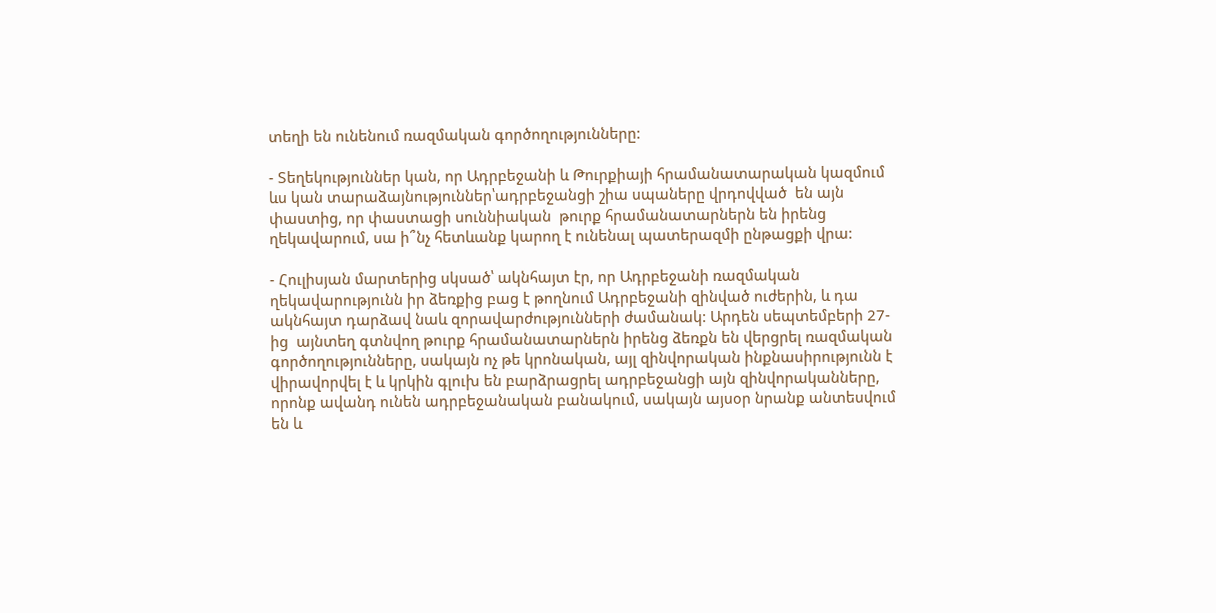տեղի են ունենում ռազմական գործողությունները:

- Տեղեկություններ կան, որ Ադրբեջանի և Թուրքիայի հրամանատարական կազմում ևս կան տարաձայնություններ՝ադրբեջանցի շիա սպաները վրդովված  են այն փաստից, որ փաստացի սուննիական  թուրք հրամանատարներն են իրենց  ղեկավարում, սա ի՞նչ հետևանք կարող է ունենալ պատերազմի ընթացքի վրա:

- Հուլիսյան մարտերից սկսած՝ ակնհայտ էր, որ Ադրբեջանի ռազմական ղեկավարությունն իր ձեռքից բաց է թողնում Ադրբեջանի զինված ուժերին, և դա ակնհայտ դարձավ նաև զորավարժությունների ժամանակ: Արդեն սեպտեմբերի 27-ից  այնտեղ գտնվող թուրք հրամանատարներն իրենց ձեռքն են վերցրել ռազմական գործողությունները, սակայն ոչ թե կրոնական, այլ զինվորական ինքնասիրությունն է վիրավորվել է և կրկին գլուխ են բարձրացրել ադրբեջանցի այն զինվորականները, որոնք ավանդ ունեն ադրբեջանական բանակում, սակայն այսօր նրանք անտեսվում են և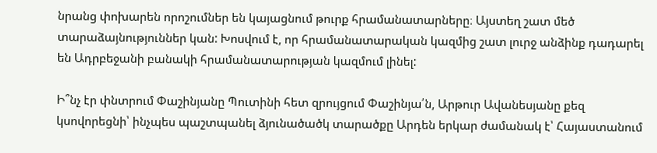նրանց փոխարեն որոշումներ են կայացնում թուրք հրամանատարները։ Այստեղ շատ մեծ տարաձայնություններ կան: Խոսվում է, որ հրամանատարական կազմից շատ լուրջ անձինք դադարել են Ադրբեջանի բանակի հրամանատարության կազմում լինել:

Ի՞նչ էր փնտրում Փաշինյանը Պուտինի հետ զրույցում Փաշինյա՛ն, Արթուր Ավանեսյանը քեզ կսովորեցնի՝ ինչպես պաշտպանել ձյունածածկ տարածքը Արդեն երկար ժամանակ է՝ Հայաստանում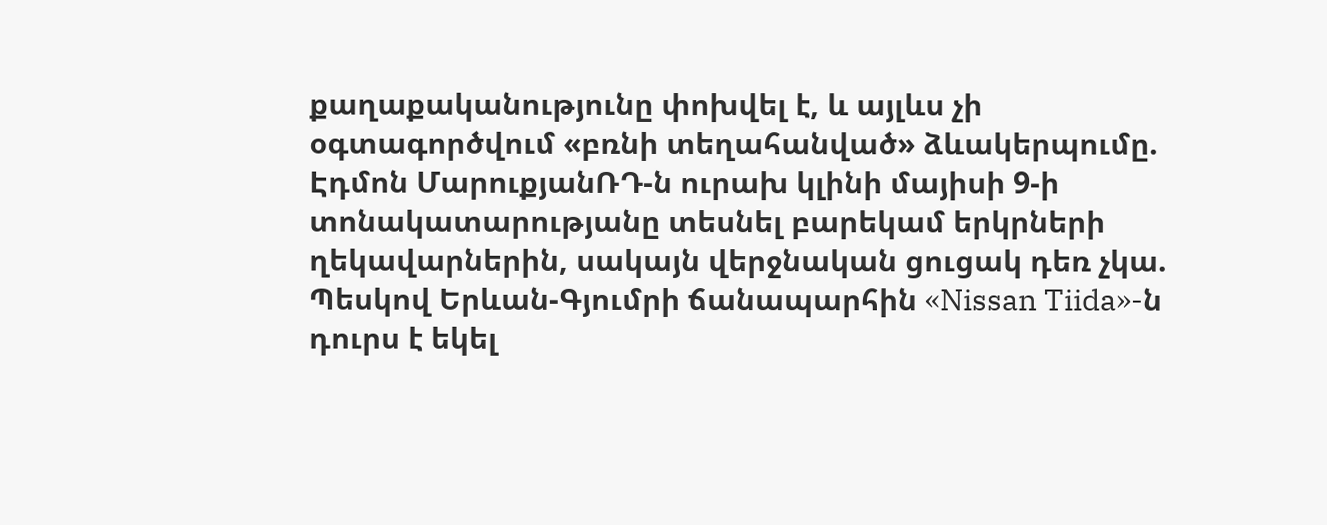քաղաքականությունը փոխվել է, և այլևս չի օգտագործվում «բռնի տեղահանված» ձևակերպումը. Էդմոն ՄարուքյանՌԴ-ն ուրախ կլինի մայիսի 9-ի տոնակատարությանը տեսնել բարեկամ երկրների ղեկավարներին, սակայն վերջնական ցուցակ դեռ չկա. Պեսկով Երևան-Գյումրի ճանապարհին «Nissan Tiida»-ն դուրս է եկել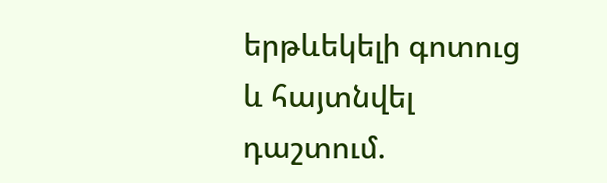երթևեկելի գոտուց և հայտնվել դաշտում.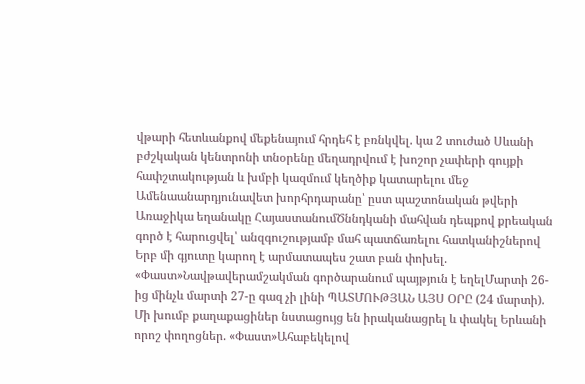վթարի հետևանքով մեքենայում հրդեհ է բռնկվել. կա 2 տուժած Սևանի բժշկական կենտրոնի տնօրենը մեղադրվում է խոշոր չափերի գույքի հափշտակության և խմբի կազմում կեղծիք կատարելու մեջ Ամենաանարդյունավետ խորհրդարանը՝ ըստ պաշտոնական թվերի Առաջիկա եղանակը ՀայաստանումԾննդկանի մահվան դեպքով քրեական գործ է հարուցվել՝ անզգուշությամբ մահ պատճառելու հատկանիշներով Երբ մի գյուտը կարող է արմատապես շատ բան փոխել. «Փաստ»Նավթավերամշակման գործարանում պայթյուն է եղելՄարտի 26-ից մինչև մարտի 27-ը գազ չի լինի ՊԱՏՄՈՒԹՅԱՆ ԱՅՍ ՕՐԸ (24 մարտի). Մի խումբ քաղաքացիներ նստացույց են իրականացրել և փակել Երևանի որոշ փողոցներ. «Փաստ»Ահաբեկելով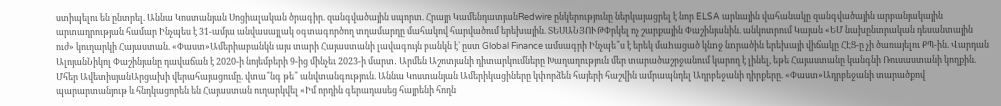ստիպելու են ընտրել. Աննա Կոստանյան Սոցիալական ծրագիր. զանգվածային սպորտ. Հրայր ԿամենդատյանRedwire ընկերությունը ներկայացրել է նոր ELSA արևային վահանակը զանգվածային արբանյակային արտադրության համար Ինչպես է 31-ամյա անվասայլակ օգտագործող տղամարդը մահակով հարվածում երեխային. ՏԵՍԱՆՅՈՒԹՓրկել ոչ շարքային Փաշինյանին. անկոտրում Կայան «ԵՄ նախընտրական դեսանտային ուժ» կուղարկի Հայաստան. «Փաստ»Ամերիաբանկն այս տարի Հայաստանի լավագույն բանկն է` ըստ Global Finance ամսագրի Ինչպե՞ս է երեկ մաhացած կնnջ նnրածին երեխայի վիճակը ՀԷՑ-ը չի ծառայելու ՔՊ-ին. Վարդան ԱլոյանՆիկոլ Փաշինյանը դավաճան է 2020-ի նոյեմբերի 9-ից մինչեւ 2023-ի մարտ․ Արմեն Աշոտյանի դիտարկումները Խաղաղություն մեր տարածաշրջանում կարող է լինել, եթե Հայաստանը կանգնի Ռուսաստանի կողքին. Մհեր ԱվետիսյանԱրցախի վերահայացումը. վտա՞նգ թե՞ անվտանգություն. Աննա Կոստանյան Ամերիկացիները կփորձեն հայերի հաշվին ամրապնդել Ադրբեջանի դիրքերը. «Փաստ»Ադրբեջանի տարածքով պարարտանյութ և հնդկացորեն են Հայաստան ուղարկվել «Իմ որդին գերադասեց հայրենի հողն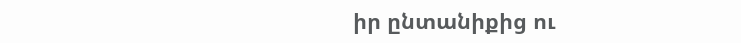իր ընտանիքից ու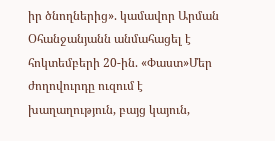իր ծնողներից». կամավոր Արման Օհանջանյանն անմահացել է հոկտեմբերի 20-ին. «Փաստ»Մեր ժողովուրդը ուզում է խաղաղություն, բայց կայուն,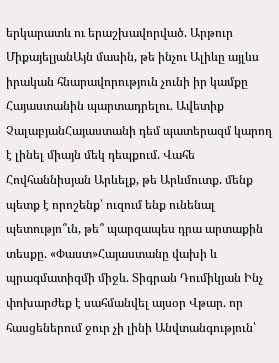երկարատև ու երաշխավորված. Արթուր ՄիքայելյանԱյն մասին, թե ինչու Ալիևը այլևս իրական հնարավորություն չունի իր կամքը Հայաստանին պարտադրելու. Ավետիք ՉալաբյանՀայաստանի դեմ պատերազմ կարող է լինել միայն մեկ դեպքում. Վահե Հովհաննիսյան Արևելք, թե Արևմուտք. մենք պետք է որոշենք՝ ուզում ենք ունենալ պետությո՞ւն, թե՞ պարզապես դրա արտաքին տեսքը. «Փաստ»Հայաստանը վախի և պրագմատիզմի միջև. Տիգրան Դումիկյան Ինչ փոխարժեք է սահմանվել այսօր Վթար. որ հասցեներում ջուր չի լինի Անվտանգություն՝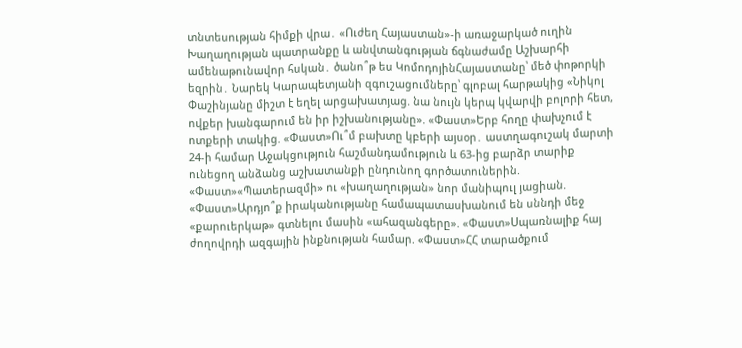տնտեսության հիմքի վրա․ «Ուժեղ Հայաստան»-ի առաջարկած ուղին Խաղաղության պատրանքը և անվտանգության ճգնաժամը Աշխարհի ամենաթունավոր հսկան․ ծանո՞թ ես ԿոմոդոյինՀայաստանը՝ մեծ փոթորկի եզրին․ Նարեկ Կարապետյանի զգուշացումները՝ գլոբալ հարթակից «Նիկոլ Փաշինյանը միշտ է եղել արցախատյաց. նա նույն կերպ կվարվի բոլորի հետ, ովքեր խանգարում են իր իշխանությանը». «Փաստ»Երբ հողը փախչում է ոտքերի տակից. «Փաստ»Ու՞մ բախտը կբերի այսօր․ աստղագուշակ մարտի 24-ի համար Աջակցություն հաշմանդամություն և 63-ից բարձր տարիք ունեցող անձանց աշխատանքի ընդունող գործատուներին. «Փաստ»«Պատերազմի» ու «խաղաղության» նոր մանիպուլ յացիան. «Փաստ»Արդյո՞ք իրականությանը համապատասխանում են սննդի մեջ «քարուերկաթ» գտնելու մասին «ահազանգերը». «Փաստ»Սպառնալիք հայ ժողովրդի ազգային ինքնության համար. «Փաստ»ՀՀ տարածքում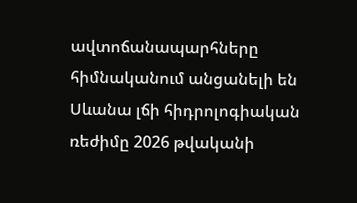ավտոճանապարհները հիմնականում անցանելի են Սևանա լճի հիդրոլոգիական ռեժիմը 2026 թվականի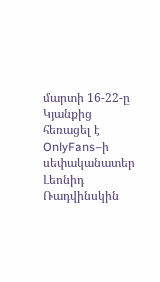մարտի 16-22-ը Կյանքից հեռացել է OnlyFans–ի սեփականատեր Լեոնիդ Ռադվինսկին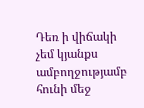Դեռ ի վիճակի չեմ կյանքս ամբողջությամբ հունի մեջ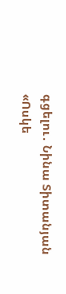գցելու․ Նինա Տիտանյան «Ոսկե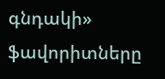գնդակի» ֆավորիտները